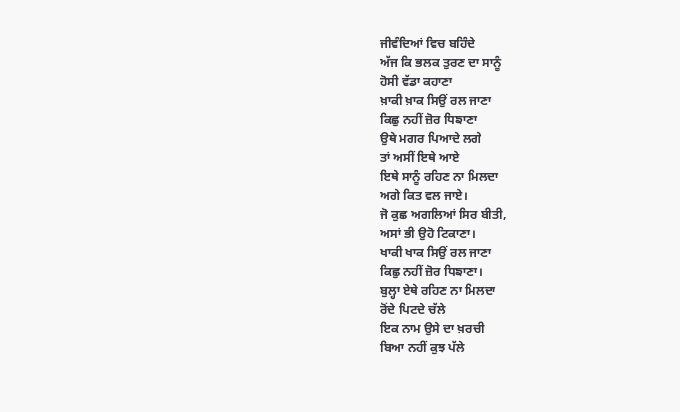ਜੀਵੰਦਿਆਂ ਵਿਚ ਬਹਿੰਦੇ
ਅੱਜ ਕਿ ਭਲਕ ਤੁਰਣ ਦਾ ਸਾਨੂੰ
ਹੋਸੀ ਵੱਡਾ ਕਹਾਣਾ
ਖ਼ਾਕੀ ਖ਼ਾਕ ਸਿਉਂ ਰਲ ਜਾਣਾ
ਕਿਛੁ ਨਹੀਂ ਜ਼ੋਰ ਧਿਙਾਣਾ
ਉਥੇ ਮਗਰ ਪਿਆਦੇ ਲਗੇ
ਤਾਂ ਅਸੀਂ ਇਥੇ ਆਏ
ਇਥੇ ਸਾਨੂੰ ਰਹਿਣ ਨਾ ਮਿਲਦਾ
ਅਗੇ ਕਿਤ ਵਲ ਜਾਏ।
ਜੋ ਕੁਛ ਅਗਲਿਆਂ ਸਿਰ ਬੀਤੀ,
ਅਸਾਂ ਭੀ ਉਹੋ ਟਿਕਾਣਾ।
ਖਾਕੀ ਖਾਕ ਸਿਉਂ ਰਲ ਜਾਣਾ
ਕਿਛੁ ਨਹੀਂ ਜ਼ੋਰ ਧਿਙਾਣਾ।
ਬੁਲ੍ਹਾ ਏਥੇ ਰਹਿਣ ਨਾ ਮਿਲਦਾ
ਰੋਂਦੇ ਪਿਟਦੇ ਚੱਲੇ
ਇਕ ਨਾਮ ਉਸੇ ਦਾ ਖ਼ਰਚੀ
ਬਿਆ ਨਹੀਂ ਕੁਝ ਪੱਲੇ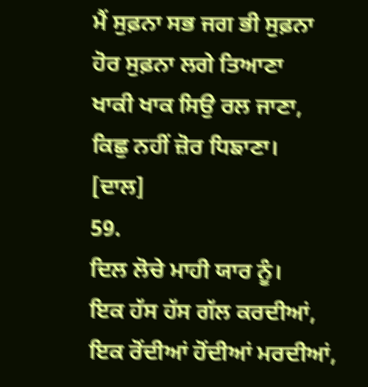ਮੈਂ ਸੁਫ਼ਨਾ ਸਭ ਜਗ ਭੀ ਸੁਫ਼ਨਾ
ਹੋਰ ਸੁਫ਼ਨਾ ਲਗੇ ਤਿਆਣਾ
ਖਾਕੀ ਖਾਕ ਸਿਉ ਰਲ ਜਾਣਾ,
ਕਿਛੁ ਨਹੀਂ ਜ਼ੋਰ ਧਿਙਾਣਾ।
[ਦਾਲ]
59.
ਦਿਲ ਲੋਚੇ ਮਾਹੀ ਯਾਰ ਨੂੰ।
ਇਕ ਹੱਸ ਹੱਸ ਗੱਲ ਕਰਦੀਆਂ, ਇਕ ਰੋਂਦੀਆਂ ਹੋਂਦੀਆਂ ਮਰਦੀਆਂ,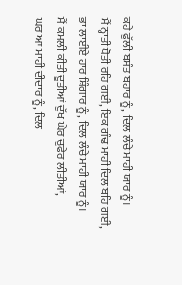ਕਹੇ ਫੁੱਲੀ ਬਸੰਤ ਬਹਾਰ ਨੂੰ, ਦਿਲ ਲੰਚੇ ਮਾਹੀ ਯਾਰ ਨੂੰ।
ਮੈਂ ਨ੍ਹਾਤੀ ਧੋਤੀ ਰਹਿ ਗਈ, ਇਕ ਗੰਢ ਮਾਹੀ ਦਿਲ ਬਹਿ ਗਈ,
ਭਾ ਲਾਈਏ ਹਾਰ ਸ਼ਿੰਗਾਰ ਨੂੰ, ਦਿਲ ਲੰਚੇ ਮਾਹੀ ਯਾਰ ਨੂੰ।
ਮੈਂ ਕਮਲੀ ਕੀਤੀ ਦੂਤੀਆਂ ਦੁੱਖ ਘੇਰ ਚੁਫੇਰ ਲੀਤੀਆਂ,
ਘਰ ਆ ਮਾਹੀ ਦੀਦਾਰ ਨੂੰ, ਦਿਲ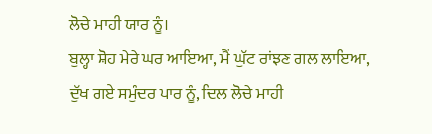ਲੋਚੇ ਮਾਹੀ ਯਾਰ ਨੂੰ।
ਬੁਲ੍ਹਾ ਸ਼ੋਹ ਮੇਰੇ ਘਰ ਆਇਆ, ਮੈਂ ਘੁੱਟ ਰਾਂਝਣ ਗਲ ਲਾਇਆ,
ਦੁੱਖ ਗਏ ਸਮੁੰਦਰ ਪਾਰ ਨੂੰ, ਦਿਲ ਲੋਚੇ ਮਾਹੀ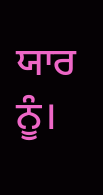ਯਾਰ ਨੂੰ।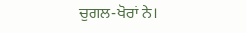ਚੁਗਲ-ਖੋਰਾਂ ਨੇ।